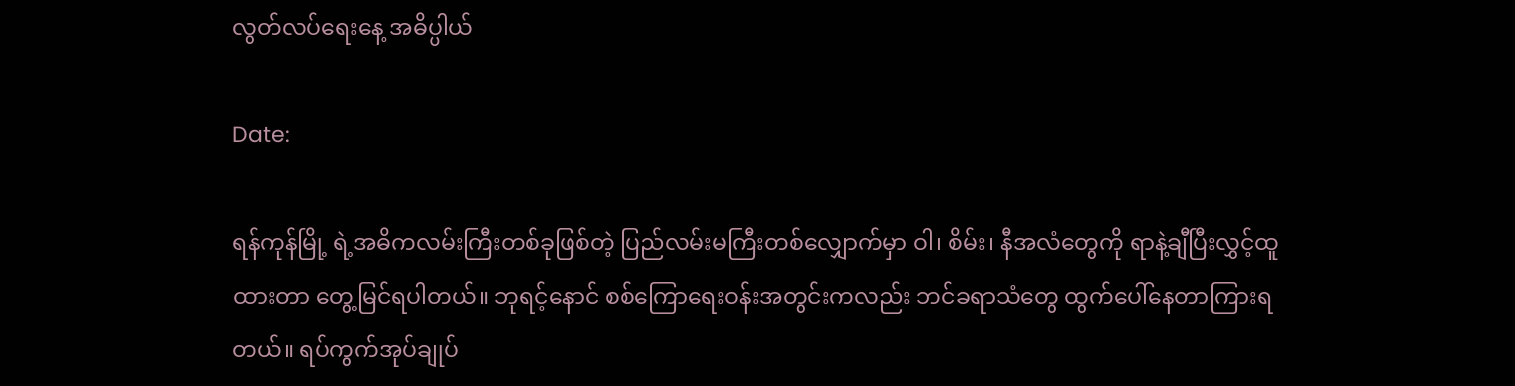လွတ်လပ်ရေးနေ့ အဓိပ္ပါယ်

Date:

ရန်ကုန်မြို့ ရဲ့အဓိကလမ်းကြီးတစ်ခုဖြစ်တဲ့ ပြည်လမ်းမကြီးတစ်လျှောက်မှာ ဝါ၊ စိမ်း၊ နီအလံတွေကို ရာနဲ့ချီပြီးလွှင့်ထူထားတာ တွေ့မြင်ရပါတယ်။ ဘုရင့်နောင် စစ်ကြောရေးဝန်းအတွင်းကလည်း ဘင်ခရာသံတွေ ထွက်ပေါ်နေတာကြားရတယ်။ ရပ်ကွက်အုပ်ချုပ်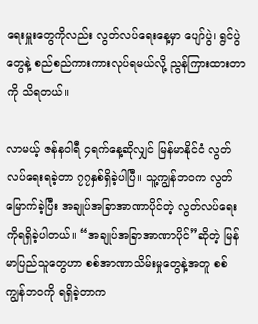ရေးမှူးတွေကိုလည်း လွတ်လပ်ရေးနေ့မှာ ပျော်ပွဲ၊ ရွင်ပွဲတွေနဲ့ စည်စည်ကားကားလုပ်ရမယ်လို့ ညွန်ကြားထားတာကို သိရတယ်။

လာမယ့် ဇန်နဝါရီ ၄ရက်နေ့ဆိုလျှင် မြန်မာနိုင်ငံ လွတ်လပ်ရေးရခဲ့တာ ၇၇နှစ်ရှိခဲ့ပါပြီ။ သူ့ကျွန်ဘဝက လွတ်မြောက်ခဲ့ပြီး အချုပ်အခြာအာဏာပိုင်တဲ့ လွတ်လပ်ရေးကိုရရှိခဲ့ပါတယ်။ “အချုပ်အခြာအာဏာပိုင်”ဆိုတဲ့ မြန်မာပြည်သူတွေဟာ စစ်အာဏာသိမ်းမှုတွေနဲ့အတူ စစ်ကျွန်ဘဝကို ရရှိခဲ့တာက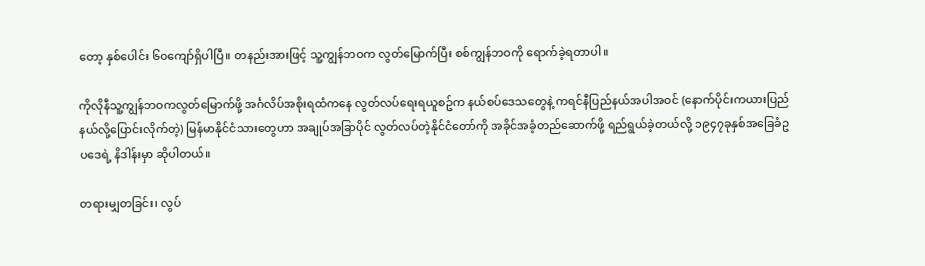တော့ နှစ်ပေါင်း ၆၀ကျော်ရှိပါပြီ။ တနည်းအားဖြင့် သူ့ကျွန်ဘဝက လွတ်မြောက်ပြီး စစ်ကျွန်ဘဝကို ရောက်ခဲ့ရတာပါ။

ကိုလိုနီသူ့ကျွန်ဘဝကလွတ်မြောက်ဖို့ အင်္ဂလိပ်အစိုးရထံကနေ လွတ်လပ်ရေးရယူစဥ်က နယ်စပ်ဒေသတွေနဲ့ ကရင်နီပြည်နယ်အပါအဝင် (နောက်ပိုင်းကယားပြည်နယ်လို့ပြောင်းလိုက်တဲ့) မြန်မာနိုင်ငံသားတွေဟာ အချုပ်အခြာပိုင် လွတ်လပ်တဲ့နိုင်ငံတော်ကို အခိုင်အခံ့တည်ဆောက်ဖို့ ရည်ရွယ်ခဲ့တယ်လို့ ၁၉၄၇ခုနှစ်အခြေခံဥပဒေရဲ့ နိဒါန်းမှာ ဆိုပါတယ်။

တရားမျှတခြင်း၊ လွပ်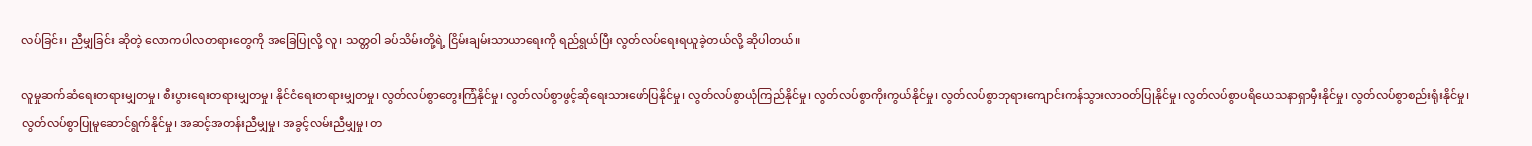လပ်ခြင်း၊ ညီမျှခြင်း ဆိုတဲ့ လောကပါလတရားတွေကို အခြေပြုလို့ လူ၊ သတ္တဝါ ခပ်သိမ်းတို့ရဲ့ ငြိမ်းချမ်းသာယာရေးကို ရည်ရွယ်ပြီး လွတ်လပ်ရေးရယူခဲ့တယ်လို့ ဆိုပါတယ်။

လူမှုဆက်ဆံရေးတရားမျှတမှု၊ စီးပွားရေးတရားမျှတမှု၊ နိုင်ငံရေးတရားမျှတမှု၊ လွတ်လပ်စွာတွေးကြံနိုင်မှု၊ လွတ်လပ်စွာဖွင့်ဆိုရေးသားဖော်ပြနိုင်မှု၊ လွတ်လပ်စွာယုံကြည်နိုင်မှု၊ လွတ်လပ်စွာကိုးကွယ်နိုင်မှု၊ လွတ်လပ်စွာဘုရားကျောင်းကန်သွားလာဝတ်ပြုနိုင်မှု၊ လွတ်လပ်စွာပရိယေသနာရှာမှီးနိုင်မှု၊ လွတ်လပ်စွာစည်းရုံးနိုင်မှု၊ လွတ်လပ်စွာပြုမူဆောင်ရွက်နိုင်မှု၊ အဆင့်အတန်းညီမျှမှု၊ အခွင့်လမ်းညီမျှမှု၊ တ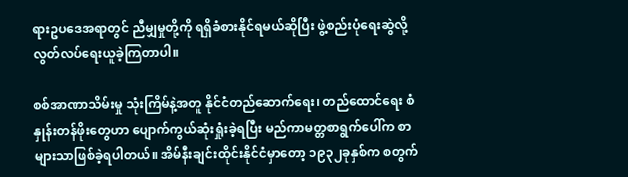ရားဥပဒေအရာတွင် ညီမျှမှုတို့ကို ရရှိခံစားနိုင်ရမယ်ဆိုပြီး ဖွဲ့စည်းပုံရေးဆွဲလို့ လွတ်လပ်ရေးယူခဲ့ကြတာပါ။

စစ်အာဏာသိမ်းမှု သုံးကြိမ်နဲ့အတူ နိုင်ငံတည်ဆောက်ရေး၊ တည်ထောင်ရေး စံနှုန်းတန်ဖိုးတွေဟာ ပျောက်ကွယ်ဆုံးရှုံးခဲ့ရပြီး မည်ကာမတ္တစာရွက်ပေါ်က စာများသာဖြစ်ခဲ့ရပါတယ်။ အိမ်နီးချင်းထိုင်းနိုင်ငံမှာတော့ ၁၉၃၂ခုနှစ်က စတွက်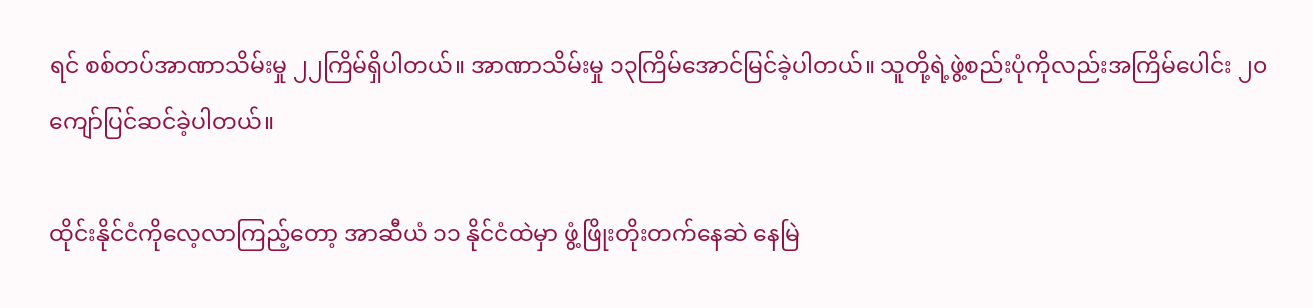ရင် စစ်တပ်အာဏာသိမ်းမှု ၂၂ကြိမ်ရှိပါတယ်။ အာဏာသိမ်းမှု ၁၃ကြိမ်အောင်မြင်ခဲ့ပါတယ်။ သူတို့ရဲ့ဖွဲ့စည်းပုံကိုလည်းအကြိမ်ပေါင်း ၂၀ကျော်ပြင်ဆင်ခဲ့ပါတယ်။

ထိုင်းနိုင်ငံကိုလေ့လာကြည့်တော့ အာဆီယံ ၁၁ နိုင်ငံထဲမှာ ဖွံ့ဖြိုးတိုးတက်နေဆဲ နေမြဲ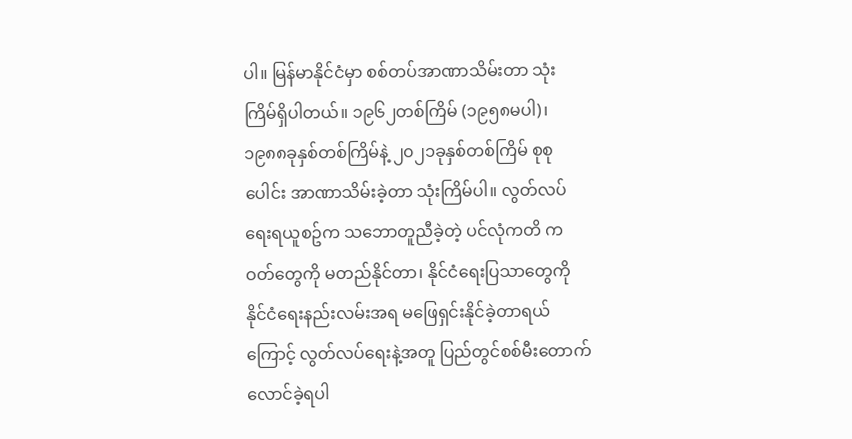ပါ။ မြန်မာနိုင်ငံမှာ စစ်တပ်အာဏာသိမ်းတာ သုံးကြိမ်ရှိပါတယ်။ ၁၉၆၂တစ်ကြိမ် (၁၉၅၈မပါ)၊ ၁၉၈၈ခုနှစ်တစ်ကြိမ်နဲ့ ၂၀၂၁ခုနှစ်တစ်ကြိမ် စုစုပေါင်း အာဏာသိမ်းခဲ့တာ သုံးကြိမ်ပါ။ လွတ်လပ်ရေးရယူစဥ်က သဘောတူညီခဲ့တဲ့ ပင်လုံကတိ ကဝတ်တွေကို မတည်နိုင်တာ၊ နိုင်ငံရေးပြသာတွေကို နိုင်ငံရေးနည်းလမ်းအရ မဖြေရှင်းနိုင်ခဲ့တာရယ်ကြောင့် လွတ်လပ်ရေးနဲ့အတူ ပြည်တွင်စစ်မီးတောက်လောင်ခဲ့ရပါ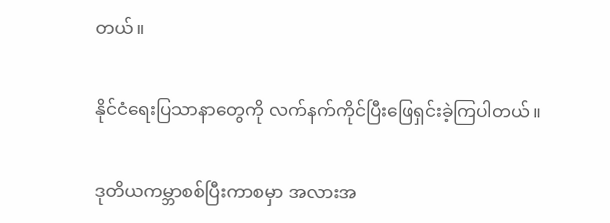တယ်။

နိုင်ငံရေးပြသာနာတွေကို လက်နက်ကိုင်ပြီးဖြေရှင်းခဲ့ကြပါတယ်။

ဒုတိယကမ္ဘာစစ်ပြီးကာစမှာ အလားအ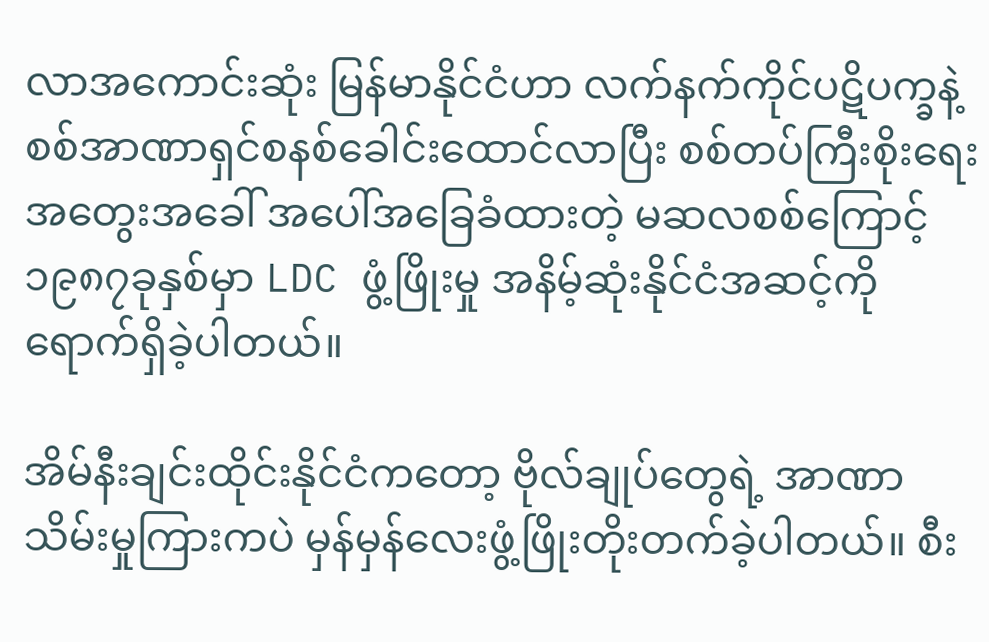လာအကောင်းဆုံး မြန်မာနိုင်ငံဟာ လက်နက်ကိုင်ပဋိပက္ခနဲ့ စစ်အာဏာရှင်စနစ်ခေါင်းထောင်လာပြီး စစ်တပ်ကြီးစိုးရေးအတွေးအခေါ် အပေါ်အခြေခံထားတဲ့ မဆလစစ်ကြောင့် ၁၉၈၇ခုနှစ်မှာ LDC ဖွံ့ဖြိုးမှု အနိမ့်ဆုံးနိုင်ငံအဆင့်ကို ရောက်ရှိခဲ့ပါတယ်။

အိမ်နီးချင်းထိုင်းနိုင်ငံကတော့ ဗိုလ်ချုပ်တွေရဲ့ အာဏာသိမ်းမှုကြားကပဲ မှန်မှန်လေးဖွံ့ဖြိုးတိုးတက်ခဲ့ပါတယ်။ စီး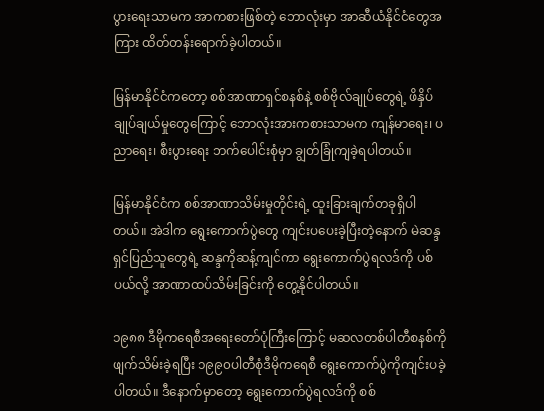ပွားရေးသာမက အာကစားဖြစ်တဲ့ ဘောလုံးမှာ အာဆီယံနိုင်ငံတွေအကြား ထိတ်တန်းရောက်ခဲ့ပါတယ်။

မြန်မာနိုင်ငံကတော့ စစ်အာဏာရှင်စနစ်နဲ့ စစ်ဗိုလ်ချုပ်တွေရဲ့ ဖိနှိပ်ချုပ်ချယ်မှုတွေကြောင့် ဘောလုံးအားကစားသာမက ကျန်မာရေး၊ ပညာရေး၊ စီးပွားရေး ဘက်ပေါင်းစုံမှာ ချွတ်ခြုံကျခဲ့ရပါတယ်။

မြန်မာနိုင်ငံက စစ်အာဏာသိမ်းမှုတိုင်းရဲ့ ထူးခြားချက်တခုရှိပါတယ်။ အဲဒါက ရွေးကောက်ပွဲတွေ ကျင်းပပေးခဲ့ပြီးတဲ့နောက် မဲဆန္ဒရှင်ပြည်သူတွေရဲ့ ဆန္ဒကိုဆန့်ကျင်ကာ ရွေးကောက်ပွဲရလဒ်ကို ပစ်ပယ်လို့ အာဏာထပ်သိမ်းခြင်းကို တွေ့နိုင်ပါတယ်။

၁၉၈၈ ဒီမိုကရေစီအရေးတော်ပုံကြီးကြောင့် မဆလတစ်ပါတီစနစ်ကိုဖျက်သိမ်းခဲ့ရပြီး ၁၉၉၀ပါတီစုံဒီမိုကရေစီ ရွေးကောက်ပွဲကိုကျင်းပခဲ့ပါတယ်။ ဒီနောက်မှာတော့ ရွေးကောက်ပွဲရလဒ်ကို စစ်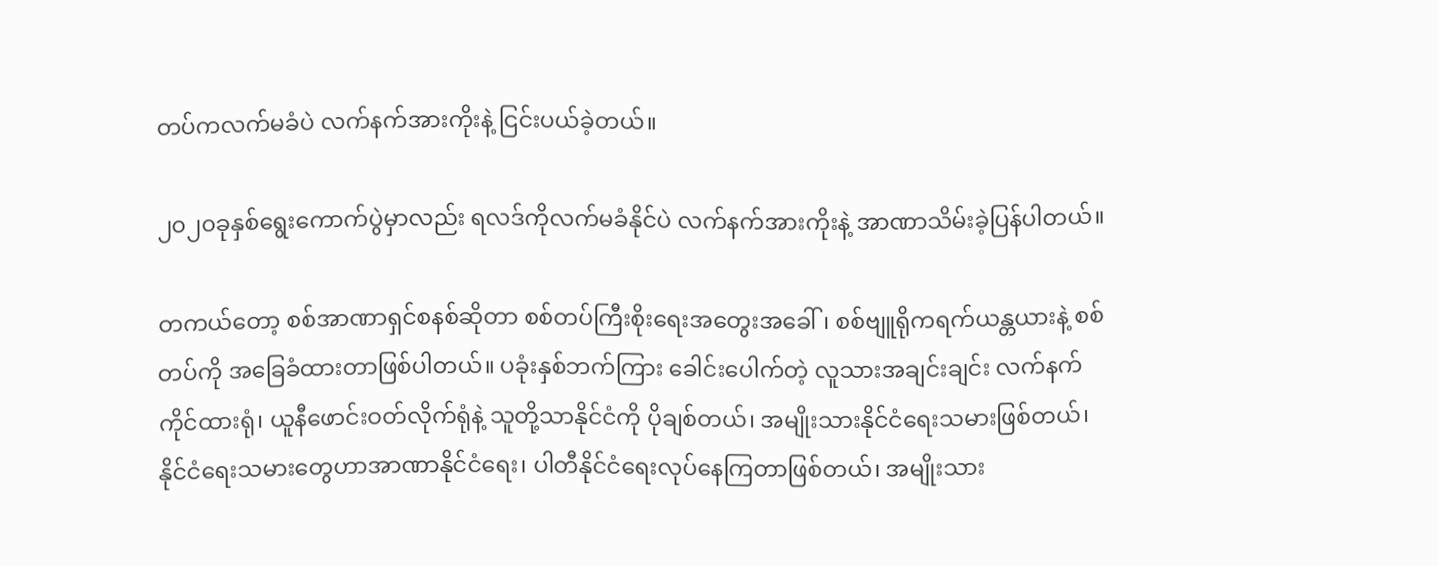တပ်ကလက်မခံပဲ လက်နက်အားကိုးနဲ့ ငြင်းပယ်ခဲ့တယ်။

၂၀၂၀ခုနှစ်ရွေးကောက်ပွဲမှာလည်း ရလဒ်ကိုလက်မခံနိုင်ပဲ လက်နက်အားကိုးနဲ့ အာဏာသိမ်းခဲ့ပြန်ပါတယ်။

တကယ်တော့ စစ်အာဏာရှင်စနစ်ဆိုတာ စစ်တပ်ကြီးစိုးရေးအတွေးအခေါ်၊ စစ်ဗျူရိုကရက်ယန္တယားနဲ့ စစ်တပ်ကို အခြေခံထားတာဖြစ်ပါတယ်။ ပခုံးနှစ်ဘက်ကြား ခေါင်းပေါက်တဲ့ လူသားအချင်းချင်း လက်နက်ကိုင်ထားရုံ၊ ယူနီဖောင်းဝတ်လိုက်ရုံနဲ့ သူတို့သာနိုင်ငံကို ပိုချစ်တယ်၊ အမျိုးသားနိုင်ငံရေးသမားဖြစ်တယ်၊ နိုင်ငံရေးသမားတွေဟာအာဏာနိုင်ငံရေး၊ ပါတီနိုင်ငံရေးလုပ်နေကြတာဖြစ်တယ်၊ အမျိုးသား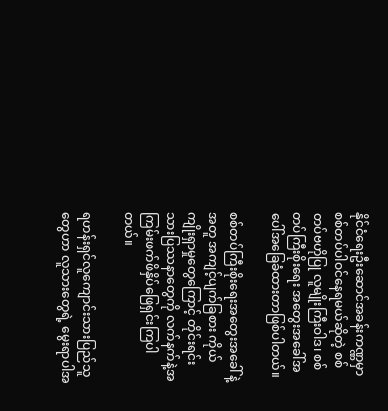နိုင်ငံရေးဦးဆောင်အခန်းကဏ္ဏမှာ စစ်တပ်ပါဝင်နေရမယ်ဆိုတဲ့ စစ်တပ်ဗဟိုပြု လူမျိုးကြီးဝါဒ၊ စစ်တပ်ကြီးစိုးရေး အတွေးအခေါ်အပေါ်အခြေခံထားတာဖြစ်ပါတယ်။

စစ်တပ်ကြီးစိုးရေးအတွေးအခေါ်နဲ့အတူ အကျင့်ပျက်ခြစား ကိုယ်ကျိုးရှာမှုတွေကြောင့် တိုင်းရင်းသားပြဿနာတွေကို လက်နက်နဲ့အကြမ်းဖက်ဖိနှိပ်ဖြေရှင်းကြပါတယ်။

ရဟန်းရှင်လူကျောင်းသားပြည်သူတွေဟာ လူသားတွေရဲ့ မွေးရာပါအ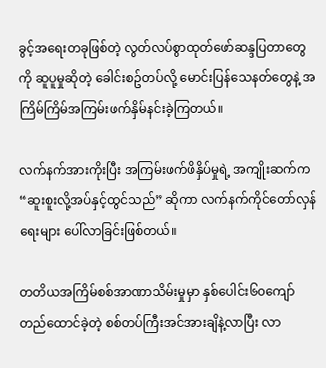ခွင့်အရေးတခုဖြစ်တဲ့ လွတ်လပ်စွာထုတ်ဖော်ဆန္ဒပြတာတွေကို ဆူပူမှုဆိုတဲ့ ခေါင်းစဥ်တပ်လို့ မောင်းပြန်သေနတ်တွေနဲ့ အကြိမ်ကြိမ်အကြမ်းဖက်နှိမ်နင်းခဲ့ကြတယ်။

လက်နက်အားကိုးပြီး အကြမ်းဖက်ဖိနှိပ်မှုရဲ့ အကျိုးဆက်က “ဆူးစူးလို့အပ်နှင့်ထွင်သည်” ဆိုကာ လက်နက်ကိုင်တော်လှန်ရေးများ ပေါ်လာခြင်းဖြစ်တယ်။

တတိယအကြိမ်စစ်အာဏာသိမ်းမှုမှာ နှစ်ပေါင်း၆၀ကျော် တည်ထောင်ခဲ့တဲ့ စစ်တပ်ကြီးအင်အားချိနဲ့လာပြီး လာ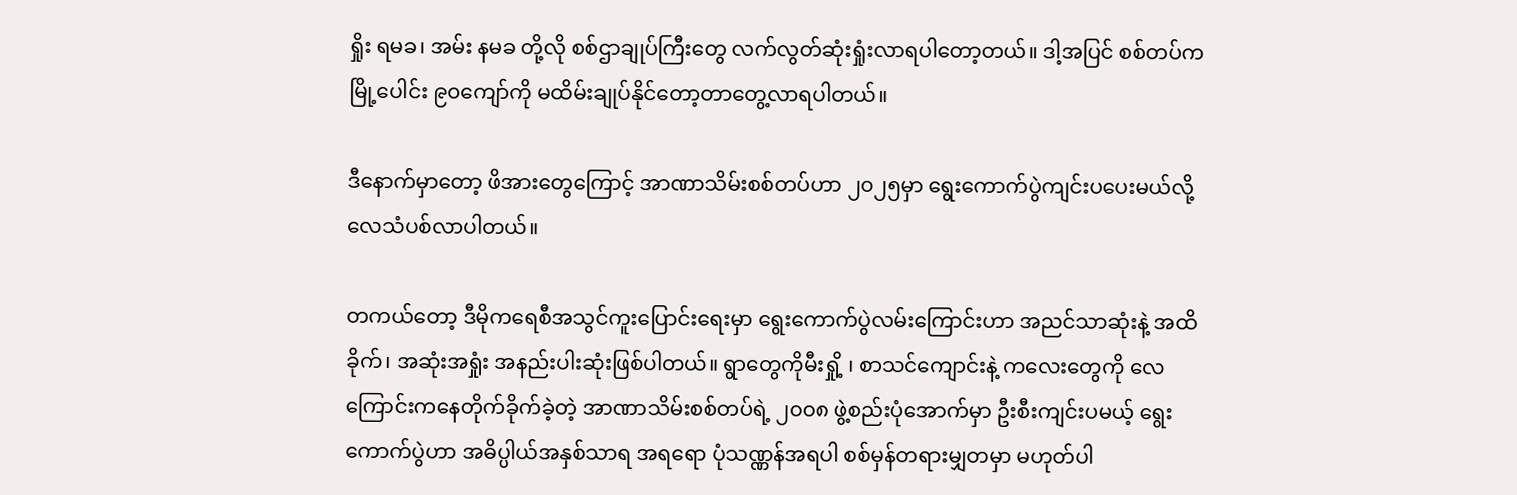ရှိုး ရမခ၊ အမ်း နမခ တို့လို စစ်ဌာချုပ်ကြီးတွေ လက်လွတ်ဆုံးရှုံးလာရပါတော့တယ်။ ဒါ့အပြင် စစ်တပ်က မြို့ပေါင်း ၉၀ကျော်ကို မထိမ်းချုပ်နိုင်တော့တာတွေ့လာရပါတယ်။

ဒီနောက်မှာတော့ ဖိအားတွေကြောင့် အာဏာသိမ်းစစ်တပ်ဟာ ၂၀၂၅မှာ ရွေးကောက်ပွဲကျင်းပပေးမယ်လို့ လေသံပစ်လာပါတယ်။

တကယ်တော့ ဒီမိုကရေစီအသွင်ကူးပြောင်းရေးမှာ ရွေးကောက်ပွဲလမ်းကြောင်းဟာ အညင်သာဆုံးနဲ့ အထိခိုက်၊ အဆုံးအရှုံး အနည်းပါးဆုံးဖြစ်ပါတယ်။ ရွာတွေကိုမီးရှို့ ၊ စာသင်ကျောင်းနဲ့ က‌လေးတွေကို လေကြောင်းကနေတိုက်ခိုက်ခဲ့တဲ့ အာဏာသိမ်းစစ်တပ်ရဲ့ ၂၀၀၈ ဖွဲ့စည်းပုံအောက်မှာ ဦးစီးကျင်းပမယ့် ရွေးကောက်ပွဲဟာ အဓိပ္ပါယ်အနှစ်သာရ အရရော ပုံသဏ္ဏန်အရပါ စစ်မှန်တရားမျှတမှာ မဟုတ်ပါ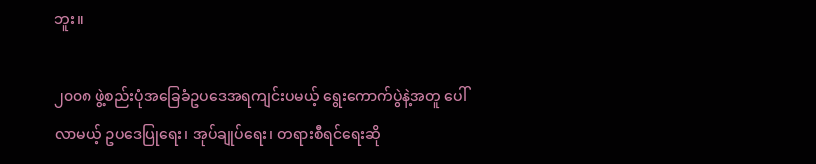ဘူး။

၂၀၀၈ ဖွဲ့စည်းပုံအခြေခံဥပဒေအရကျင်းပမယ့် ရွေးကောက်ပွဲနဲ့အတူ ပေါ်လာမယ့် ဥပဒေပြုရေး၊ အုပ်ချုပ်ရေး၊ တရားစီရင်ရေးဆို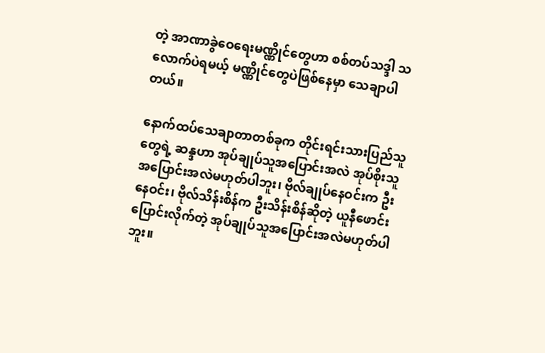တဲ့ အာဏာခွဲဝေရေးမဏ္ဏိုင်တွေဟာ စစ်တပ်သဒ္ဒါ သလောက်ပဲရမယ့် မဏ္ဏိုင်တွေပဲဖြစ်နေမှာ သေချာပါတယ်။

နောက်ထပ်သေချာတာတစ်ခုက တိုင်းရင်းသားပြည်သူတွေရဲ့ ဆန္ဒဟာ အုပ်ချုပ်သူအပြောင်းအလဲ အုပ်စိုးသူအပြောင်းအလဲမဟုတ်ပါဘူး၊ ဗိုလ်ချုပ်နေဝင်းက ဦးနေဝင်း၊ ဗိုလ်သိန်းစိန်က ဦးသိန်းစိန်ဆိုတဲ့ ယူနီဖောင်းပြောင်းလိုက်တဲ့ အုပ်ချုပ်သူအပြောင်းအလဲမဟုတ်ပါဘူး။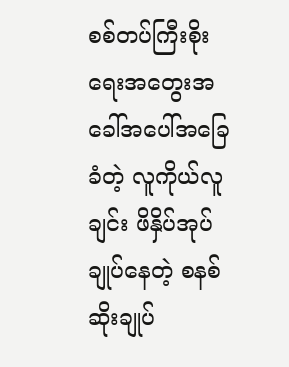စစ်တပ်ကြီးစိုးရေးအတွေးအခေါ်အပေါ်အခြေခံတဲ့ လူကိုယ်လူချင်း ဖိနှိပ်အုပ်ချုပ်နေတဲ့ စနစ်ဆိုးချုပ်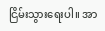ငြိမ်းသွားရေးပါ။ အာ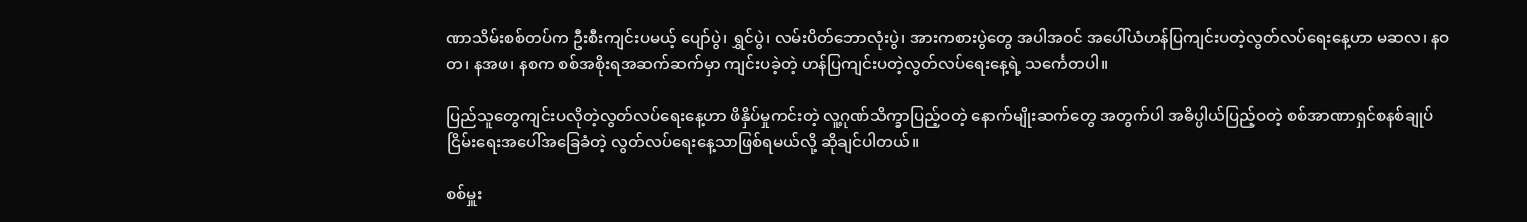ဏာသိမ်းစစ်တပ်က ဦးစီးကျင်းပမယ့် ပျော်ပွဲ၊ ရွှင်ပွဲ၊ လမ်းပိတ်ဘောလုံးပွဲ၊ အားကစားပွဲတွေ အပါအဝင် အပေါ်ယံဟန်ပြကျင်းပတဲ့လွတ်လပ်ရေးနေ့ဟာ မဆလ၊ နဝတ၊ နအဖ၊ နစက စစ်အစိုးရအဆက်ဆက်မှာ ကျင်းပခဲ့တဲ့ ဟန်ပြကျင်းပတဲ့လွတ်လပ်ရေးနေ့ရဲ့ သင်္ကေတပါ။

ပြည်သူတွေကျင်းပလိုတဲ့လွတ်လပ်ရေးနေ့ဟာ ဖိနှိပ်မှုကင်းတဲ့ လူ့ဂုဏ်သိက္ခာပြည့်ဝတဲ့ နောက်မျိုးဆက်တွေ အတွက်ပါ အဓိပ္ပါယ်ပြည့်ဝတဲ့ စစ်အာဏာရှင်စနစ်ချုပ်ငြိမ်းရေးအပေါ်အခြေခံတဲ့ လွတ်လပ်ရေးနေ့သာဖြစ်ရမယ်လို့ ဆိုချင်ပါတယ်။

စစ်မှူး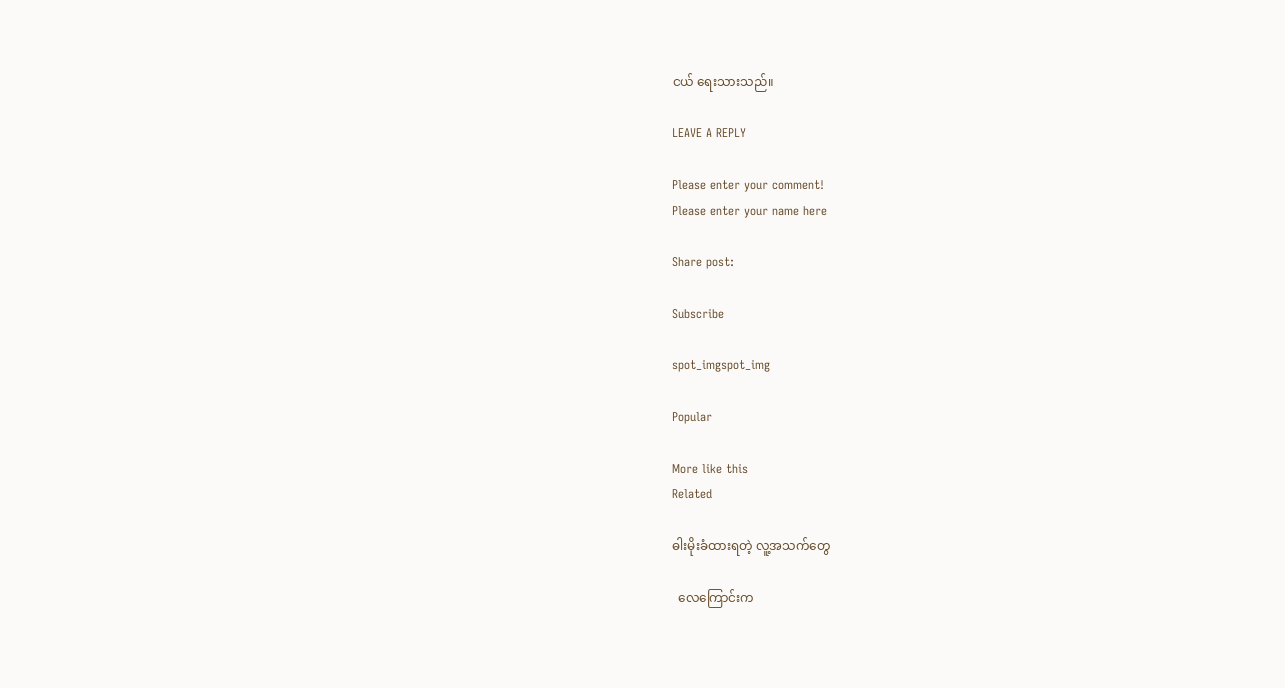ငယ် ရေးသားသည်။

LEAVE A REPLY

Please enter your comment!
Please enter your name here

Share post:

Subscribe

spot_imgspot_img

Popular

More like this
Related

ဓါးမိုးခံထားရတဲ့ လူ့အသက်တွေ

  လေကြောင်းက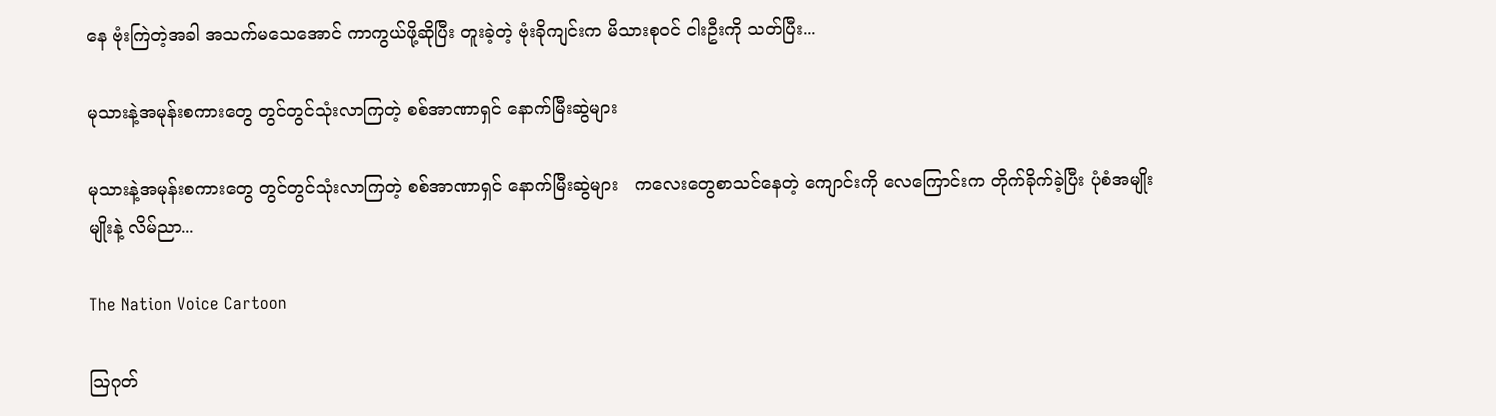နေ ဗုံးကြဲတဲ့အခါ အသက်မသေအောင် ကာကွယ်ဖို့ဆိုပြီး တူးခဲ့တဲ့ ဗုံးခိုကျင်းက မိသားစုဝင် ငါးဦးကို သတ်ပြီး...

မုသားနဲ့အမုန်းစကားတွေ တွင်တွင်သုံးလာကြတဲ့ စစ်အာဏာရှင် နောက်မြီးဆွဲများ

မုသားနဲ့အမုန်းစကားတွေ တွင်တွင်သုံးလာကြတဲ့ စစ်အာဏာရှင် နောက်မြီးဆွဲများ   ကလေးတွေစာသင်နေတဲ့ ကျောင်းကို လေကြောင်းက တိုက်ခိုက်ခဲ့ပြီး ပုံစံအမျိုးမျိုးနဲ့ လိမ်ညာ...

The Nation Voice Cartoon

ဩဂုတ်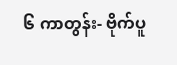၆ ကာတွန်း- ဗိုက်ပူ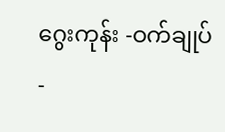ဂွေးကုန်း -ဝက်ချုပ်-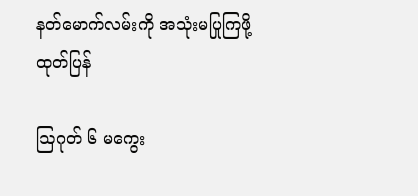နတ်မောက်လမ်းကို အသုံးမပြုကြဖို့ ထုတ်ပြန်

ဩဂုတ် ၆ မကွေး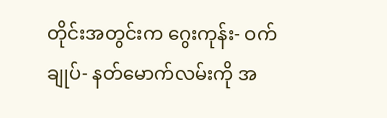တိုင်းအတွင်းက ဂွေးကုန်း- ဝက်ချုပ်- နတ်မောက်လမ်းကို အ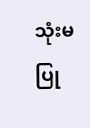သုံးမပြု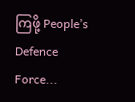ကြဖို့ People’s Defence Force...